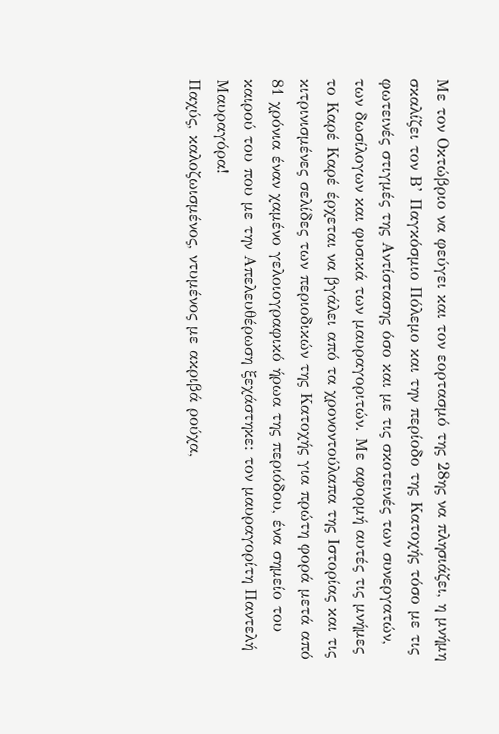Με τον Οκτώβριο να φεύγει και τον εορτασμό της 28ης να πλησιάζει, η μνήμη σκαλίζει τον Β’ Παγκόσμιο Πόλεμο και την περίοδο της Κατοχής τόσο με τις φωτεινές στιγμές της Αντίστασης όσο και με τις σκοτεινές των συνεργατών, των δωσίλογων και φυσικά των μαυραγοριτών. Με αφορμή αυτές τις μνήμες το Καρέ Καρέ έρχεται να βγάλει από τα χρονοντούλαπα της Ιστορίας και τις κιτρινισμένες σελίδες των περιοδικών της Κατοχής για πρώτη φορά μετά από 81 χρόνια έναν χαμένο γελοιογραφικό ήρωα της περιόδου, ένα σημείο του καιρού του που με την Απελευθέρωση ξεχάστηκε: τον μαυραγορίτη Παντελή Μαυραγόρα!
Παχύς, καλοζωισμένος, ντυμένος με ακριβά ρούχα,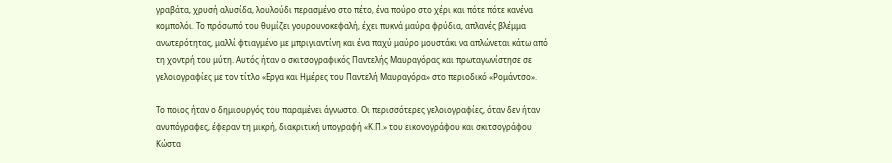γραβάτα, χρυσή αλυσίδα, λουλούδι περασμένο στο πέτο, ένα πούρο στο χέρι και πότε πότε κανένα κομπολόι. Το πρόσωπό του θυμίζει γουρουνοκεφαλή, έχει πυκνά μαύρα φρύδια, απλανές βλέμμα ανωτερότητας, μαλλί φτιαγμένο με μπριγιαντίνη και ένα παχύ μαύρο μουστάκι να απλώνεται κάτω από τη χοντρή του μύτη. Αυτός ήταν ο σκιτσογραφικός Παντελής Μαυραγόρας και πρωταγωνίστησε σε γελοιογραφίες με τον τίτλο «Εργα και Ημέρες του Παντελή Μαυραγόρα» στο περιοδικό «Ρομάντσο».

Το ποιος ήταν ο δημιουργός του παραμένει άγνωστο. Οι περισσότερες γελοιογραφίες, όταν δεν ήταν ανυπόγραφες, έφεραν τη μικρή, διακριτική υπογραφή «Κ.Π.» του εικονογράφου και σκιτσογράφου Κώστα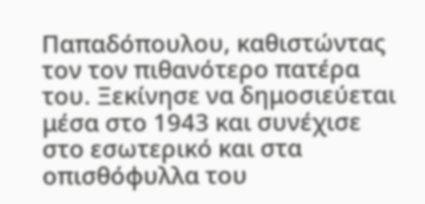Παπαδόπουλου, καθιστώντας τον τον πιθανότερο πατέρα του. Ξεκίνησε να δημοσιεύεται μέσα στο 1943 και συνέχισε στο εσωτερικό και στα οπισθόφυλλα του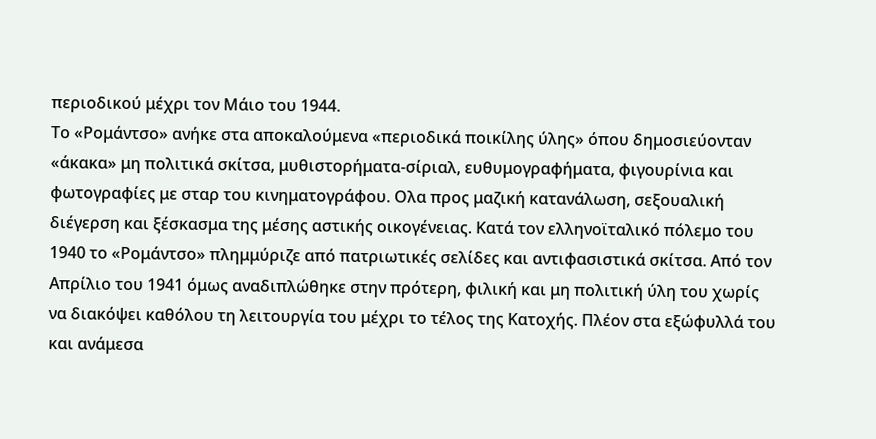περιοδικού μέχρι τον Μάιο του 1944.
Το «Ρομάντσο» ανήκε στα αποκαλούμενα «περιοδικά ποικίλης ύλης» όπου δημοσιεύονταν «άκακα» μη πολιτικά σκίτσα, μυθιστορήματα-σίριαλ, ευθυμογραφήματα, φιγουρίνια και φωτογραφίες με σταρ του κινηματογράφου. Ολα προς μαζική κατανάλωση, σεξουαλική διέγερση και ξέσκασμα της μέσης αστικής οικογένειας. Κατά τον ελληνοϊταλικό πόλεμο του 1940 το «Ρομάντσο» πλημμύριζε από πατριωτικές σελίδες και αντιφασιστικά σκίτσα. Από τον Απρίλιο του 1941 όμως αναδιπλώθηκε στην πρότερη, φιλική και μη πολιτική ύλη του χωρίς να διακόψει καθόλου τη λειτουργία του μέχρι το τέλος της Κατοχής. Πλέον στα εξώφυλλά του και ανάμεσα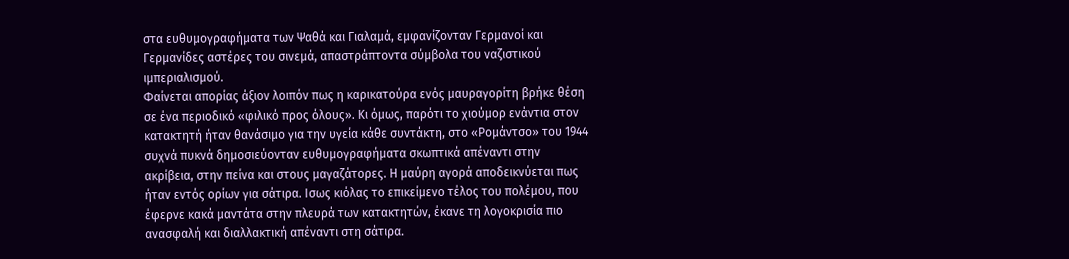στα ευθυμογραφήματα των Ψαθά και Γιαλαμά, εμφανίζονταν Γερμανοί και Γερμανίδες αστέρες του σινεμά, απαστράπτοντα σύμβολα του ναζιστικού ιμπεριαλισμού.
Φαίνεται απορίας άξιον λοιπόν πως η καρικατούρα ενός μαυραγορίτη βρήκε θέση σε ένα περιοδικό «φιλικό προς όλους». Κι όμως, παρότι το χιούμορ ενάντια στον κατακτητή ήταν θανάσιμο για την υγεία κάθε συντάκτη, στο «Ρομάντσο» του 1944 συχνά πυκνά δημοσιεύονταν ευθυμογραφήματα σκωπτικά απέναντι στην ακρίβεια, στην πείνα και στους μαγαζάτορες. Η μαύρη αγορά αποδεικνύεται πως ήταν εντός ορίων για σάτιρα. Ισως κιόλας το επικείμενο τέλος του πολέμου, που έφερνε κακά μαντάτα στην πλευρά των κατακτητών, έκανε τη λογοκρισία πιο ανασφαλή και διαλλακτική απέναντι στη σάτιρα.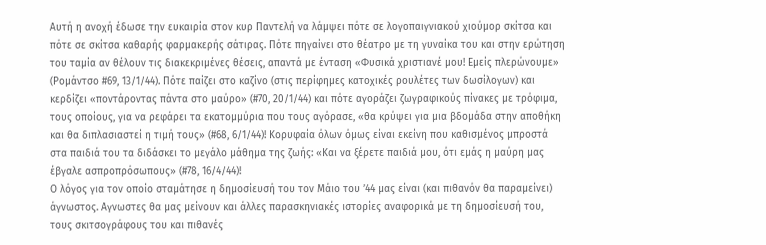Αυτή η ανοχή έδωσε την ευκαιρία στον κυρ Παντελή να λάμψει πότε σε λογοπαιγνιακού χιούμορ σκίτσα και πότε σε σκίτσα καθαρής φαρμακερής σάτιρας. Πότε πηγαίνει στο θέατρο με τη γυναίκα του και στην ερώτηση του ταμία αν θέλουν τις διακεκριμένες θέσεις, απαντά με ένταση «Φυσικά χριστιανέ μου! Εμείς πλερώνουμε» (Ρομάντσο #69, 13/1/44). Πότε παίζει στο καζίνο (στις περίφημες κατοχικές ρουλέτες των δωσίλογων) και κερδίζει «ποντάροντας πάντα στο μαύρο» (#70, 20/1/44) και πότε αγοράζει ζωγραφικούς πίνακες με τρόφιμα, τους οποίους, για να ρεφάρει τα εκατομμύρια που τους αγόρασε, «θα κρύψει για μια βδομάδα στην αποθήκη και θα διπλασιαστεί η τιμή τους» (#68, 6/1/44)! Κορυφαία όλων όμως είναι εκείνη που καθισμένος μπροστά στα παιδιά του τα διδάσκει το μεγάλο μάθημα της ζωής: «Και να ξέρετε παιδιά μου, ότι εμάς η μαύρη μας έβγαλε ασπροπρόσωπους» (#78, 16/4/44)!
Ο λόγος για τον οποίο σταμάτησε η δημοσίευσή του τον Μάιο του ’44 μας είναι (και πιθανόν θα παραμείνει) άγνωστος. Αγνωστες θα μας μείνουν και άλλες παρασκηνιακές ιστορίες αναφορικά με τη δημοσίευσή του, τους σκιτσογράφους του και πιθανές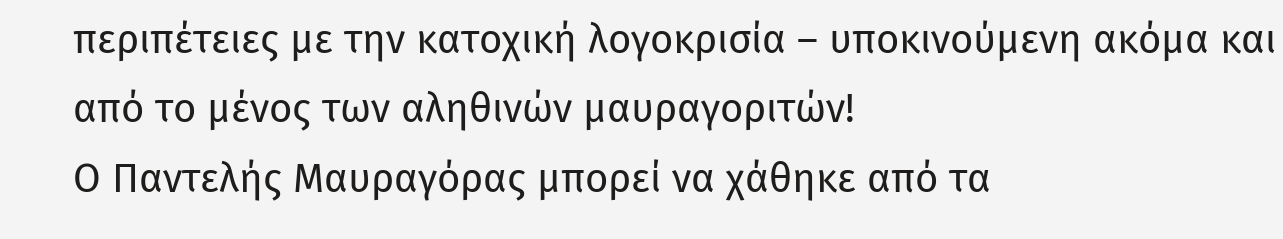περιπέτειες με την κατοχική λογοκρισία – υποκινούμενη ακόμα και από το μένος των αληθινών μαυραγοριτών!
Ο Παντελής Μαυραγόρας μπορεί να χάθηκε από τα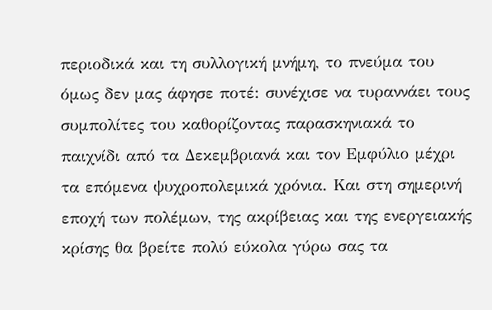περιοδικά και τη συλλογική μνήμη, το πνεύμα του όμως δεν μας άφησε ποτέ: συνέχισε να τυραννάει τους συμπολίτες του καθορίζοντας παρασκηνιακά το παιχνίδι από τα Δεκεμβριανά και τον Εμφύλιο μέχρι τα επόμενα ψυχροπολεμικά χρόνια. Και στη σημερινή εποχή των πολέμων, της ακρίβειας και της ενεργειακής κρίσης θα βρείτε πολύ εύκολα γύρω σας τα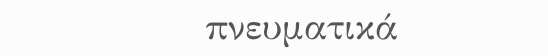πνευματικά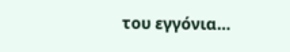του εγγόνια…